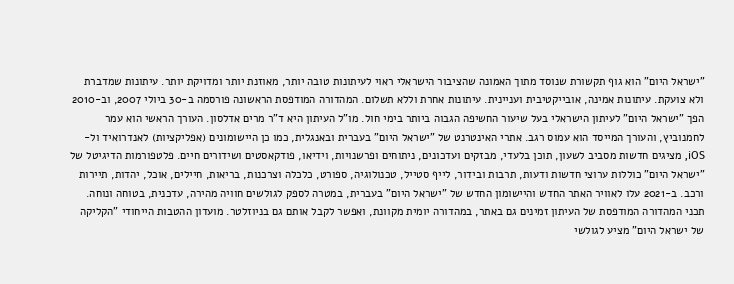"ישראל היום" הוא גוף תקשורת שנוסד מתוך האמונה שהציבור הישראלי ראוי לעיתונות טובה יותר, מאוזנת יותר ומדויקת יותר. עיתונות שמדברת ולא צועקת. עיתונות אמינה, אובייקטיבית ועניינית. עיתונות אחרת וללא תשלום. המהדורה המודפסת הראשונה פורסמה ב-30 ביולי 2007, וב-2010 הפך "ישראל היום" לעיתון הישראלי בעל שיעור החשיפה הגבוה ביותר בימי חול. מו"ל העיתון היא ד"ר מרים אדלסון. העורך הראשי הוא עמר לחמנוביץ, והעורך המייסד הוא עמוס רגב. אתרי האינטרנט של "ישראל היום" בעברית ובאנגלית, כמו כן היישומונים (אפליקציות) לאנדרואיד ול-iOS, מציגים חדשות מסביב לשעון, תוכן בלעדי, מבזקים ועדכונים, ניתוחים ופרשנויות, וידיאו, פודקאסטים ושידורים חיים. פלטפורמות הדיגיטל של "ישראל היום" כוללות ערוצי חדשות ודעות, תרבות ובידור, לייף סטייל, טכנולוגיה, ספורט, כלכלה וצרכנות, בריאות, חיילים, אוכל, יהדות, תיירות ורכב. ב-2021 עלו לאוויר האתר החדש והיישומון החדש של "ישראל היום" בעברית, במטרה לספק לגולשים חוויה מהירה, עדכנית, בטוחה ונוחה. תכני המהדורה המודפסת של העיתון זמינים גם באתר, במהדורה יומית מקוונת, ואפשר לקבל אותם גם בניוזלטר. מועדון ההטבות הייחודי "הקליקה של ישראל היום" מציע לגולשי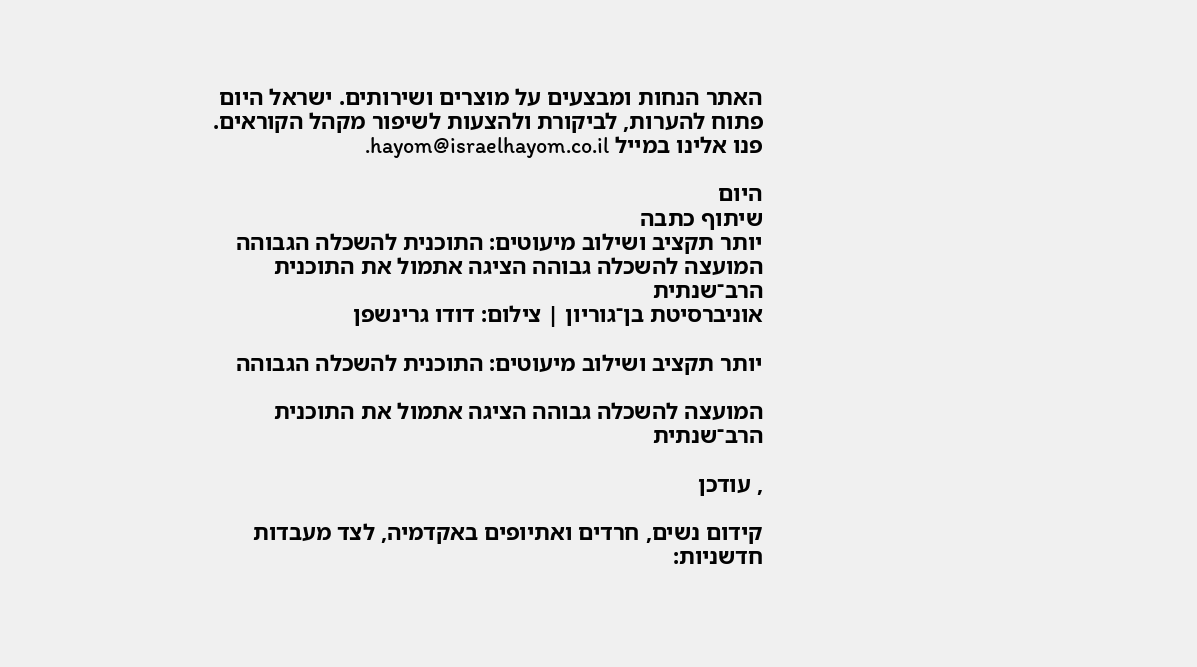האתר הנחות ומבצעים על מוצרים ושירותים. ישראל היום פתוח להערות, לביקורת ולהצעות לשיפור מקהל הקוראים. פנו אלינו במייל hayom@israelhayom.co.il.

היום
שיתוף כתבה
יותר תקציב ושילוב מיעוטים: התוכנית להשכלה הגבוהה
המועצה להשכלה גבוהה הציגה אתמול את התוכנית הרב־שנתית
אוניברסיטת בן־גוריון | צילום: דודו גרינשפן

יותר תקציב ושילוב מיעוטים: התוכנית להשכלה הגבוהה

המועצה להשכלה גבוהה הציגה אתמול את התוכנית הרב־שנתית

, עודכן

קידום נשים, חרדים ואתיופים באקדמיה, לצד מעבדות חדשניות: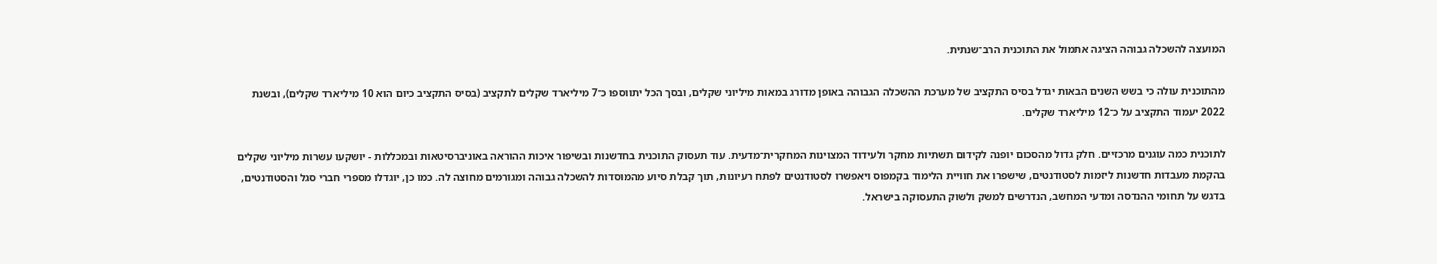המועצה להשכלה גבוהה הציגה אתמול את התוכנית הרב־שנתית.

מהתוכנית עולה כי בשש השנים הבאות יגדל בסיס התקציב של מערכת ההשכלה הגבוהה באופן מדורג במאות מיליוני שקלים, ובסך הכל יתווספו כ־7 מיליארד שקלים לתקציב (בסיס התקציב כיום הוא 10 מיליארד שקלים), ובשנת 2022 יעמוד התקציב על כ־12 מיליארד שקלים.

לתוכנית כמה עוגנים מרכזיים. חלק גדול מהסכום יופנה לקידום תשתיות מחקר ולעידוד המצוינות המחקרית־מדעית. עוד תעסוק התוכנית בחדשנות ובשיפור איכות ההוראה באוניברסיטאות ובמכללות - יושקעו עשרות מיליוני שקלים בהקמת מעבדות חדשנות ליזמות לסטודנטים, שישפרו את חוויית הלימוד בקמפוס ויאפשרו לסטודנטים לפתח רעיונות, תוך קבלת סיוע מהמוסדות להשכלה גבוהה ומגורמים מחוצה לה. כמו כן, יוגדלו מספרי חברי סגל והסטודנטים, בדגש על תחומי ההנדסה ומדעי המחשב, הנדרשים למשק ולשוק התעסוקה בישראל.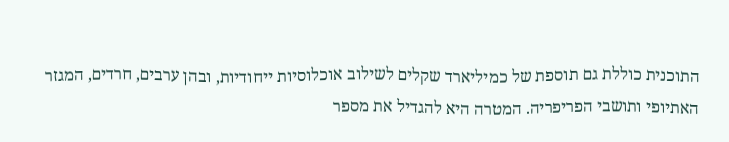התוכנית כוללת גם תוספת של כמיליארד שקלים לשילוב אוכלוסיות ייחודיות, ובהן ערבים, חרדים, המגזר האתיופי ותושבי הפריפריה. המטרה היא להגדיל את מספר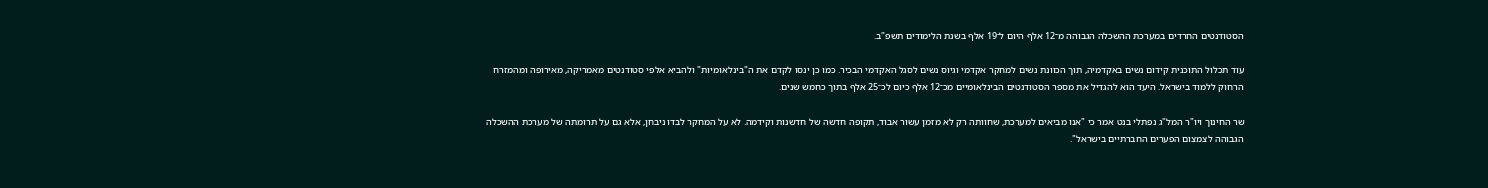הסטודנטים החרדים במערכת ההשכלה הגבוהה מ־12 אלף היום ל־19 אלף בשנת הלימודים תשפ"ב.

עוד תכלול התוכנית קידום נשים באקדמיה, תוך הכוונת נשים למחקר אקדמי וגיוס נשים לסגל האקדמי הבכיר. כמו כן ינסו לקדם את ה"בינלאומיות" ולהביא אלפי סטודנטים מאמריקה, מאירופה ומהמזרח הרחוק ללמוד בישראל. היעד הוא להגדיל את מספר הסטודנטים הבינלאומיים מכ־12 אלף כיום לכ־25 אלף בתוך כחמש שנים.

שר החינוך ויו"ר המל"ג נפתלי בנט אמר כי "אנו מביאים למערכת, שחוותה רק לא מזמן עשור אבוד, תקופה חדשה של חדשנות וקידמה. לא על המחקר לבדו ניבחן, אלא גם על תרומתה של מערכת ההשכלה הגבוהה לצמצום הפערים החברתיים בישראל".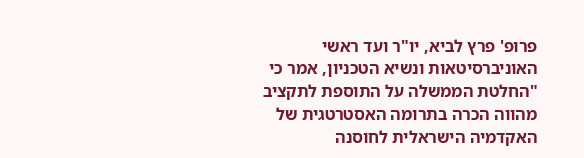פרופ' פרץ לביא, יו"ר ועד ראשי האוניברסיטאות ונשיא הטכניון, אמר כי "החלטת הממשלה על התוספת לתקציב מהווה הכרה בתרומה האסטרטגית של האקדמיה הישראלית לחוסנה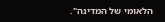הלאומי של המדינה".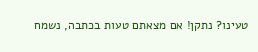טעינו? נתקן! אם מצאתם טעות בכתבה, נשמח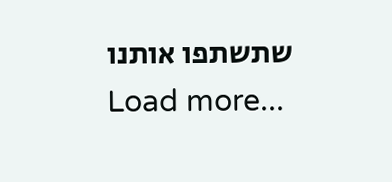שתשתפו אותנו
Load more...